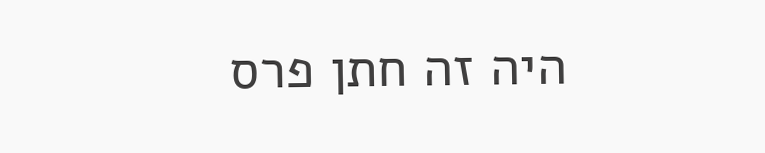היה זה חתן פרס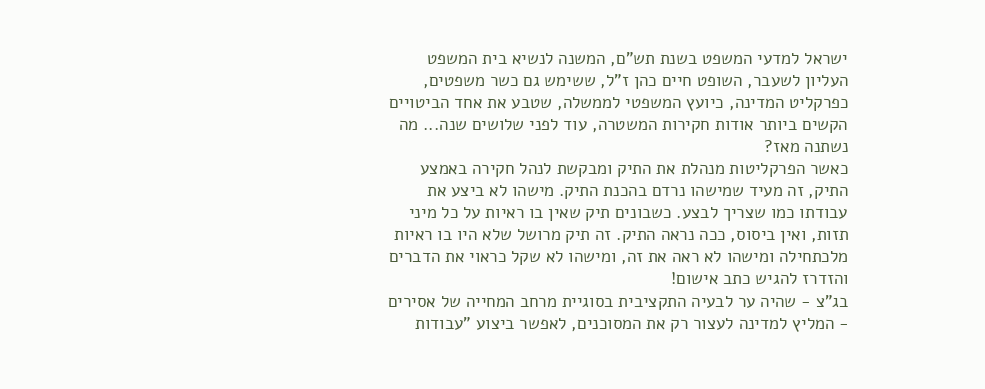ישראל למדעי המשפט בשנת תש"ם, המשנה לנשיא בית המשפט העליון לשעבר, השופט חיים כהן ז"ל, ששימש גם כשר משפטים, כפרקליט המדינה, כיועץ המשפטי לממשלה, שטבע את אחד הביטויים הקשים ביותר אודות חקירות המשטרה, עוד לפני שלושים שנה... מה נשתנה מאז?
כאשר הפרקליטות מנהלת את התיק ומבקשת לנהל חקירה באמצע התיק, זה מעיד שמישהו נרדם בהכנת התיק. מישהו לא ביצע את עבודתו כמו שצריך לבצע. כשבונים תיק שאין בו ראיות על כל מיני תזות, ואין ביסוס, ככה נראה התיק. זה תיק מרושל שלא היו בו ראיות מלכתחילה ומישהו לא ראה את זה, ומישהו לא שקל כראוי את הדברים והזדרז להגיש כתב אישום!
בג"צ - שהיה ער לבעיה התקציבית בסוגיית מרחב המחייה של אסירים - המליץ למדינה לעצור רק את המסוכנים, לאפשר ביצוע "עבודות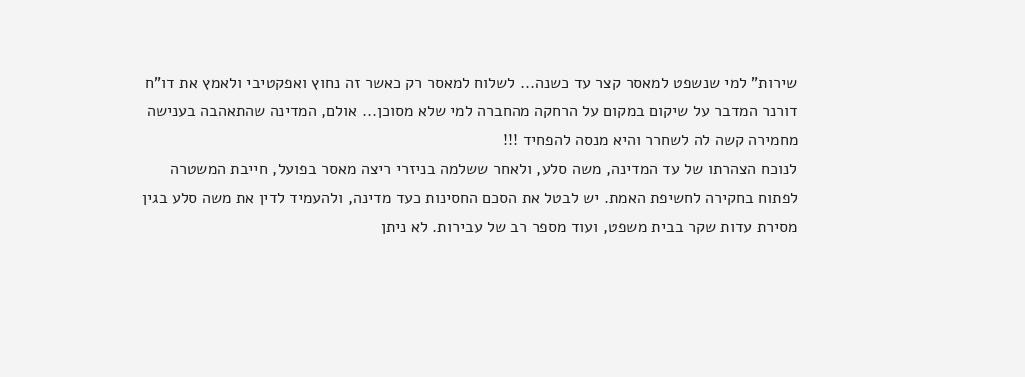שירות" למי שנשפט למאסר קצר עד כשנה... לשלוח למאסר רק כאשר זה נחוץ ואפקטיבי ולאמץ את דו"ח דורנר המדבר על שיקום במקום על הרחקה מהחברה למי שלא מסוכן... אולם, המדינה שהתאהבה בענישה מחמירה קשה לה לשחרר והיא מנסה להפחיד !!!
לנוכח הצהרתו של עד המדינה, משה סלע, ולאחר ששלמה בניזרי ריצה מאסר בפועל, חייבת המשטרה לפתוח בחקירה לחשיפת האמת. יש לבטל את הסכם החסינות כעד מדינה, ולהעמיד לדין את משה סלע בגין מסירת עדות שקר בבית משפט, ועוד מספר רב של עבירות. לא ניתן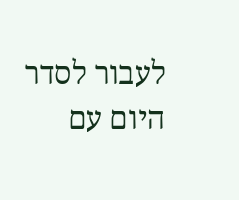לעבור לסדר היום עם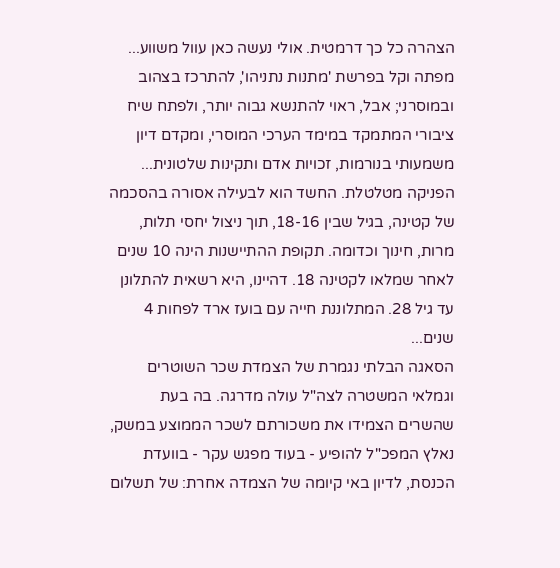הצהרה כל כך דרמטית. אולי נעשה כאן עוול משווע...
מפתה וקל בפרשת 'מתנות נתניהו', להתרכז בצהוב ובמוסרני; אבל, ראוי להתנשא גבוה יותר, ולפתח שיח ציבורי המתמקד במימד הערכי המוסרי, ומקדם דיון משמעותי בנורמות, זכויות אדם ותקינות שלטונית...
הפניקה מטלטלת. החשד הוא לבעילה אסורה בהסכמה של קטינה, בגיל שבין 18-16, תוך ניצול יחסי תלות, מרות, חינוך וכדומה. תקופת ההתיישנות הינה 10 שנים לאחר שמלאו לקטינה 18. דהיינו, היא רשאית להתלונן עד גיל 28. המתלוננת חייה עם בועז ארד לפחות 4 שנים...
הסאגה הבלתי נגמרת של הצמדת שכר השוטרים וגמלאי המשטרה לצה"ל עולה מדרגה. בה בעת שהשרים הצמידו את משכורתם לשכר הממוצע במשק, נאלץ המפכ"ל להופיע - בעוד מפגש עקר - בוועדת הכנסת, לדיון באי קיומה של הצמדה אחרת: של תשלום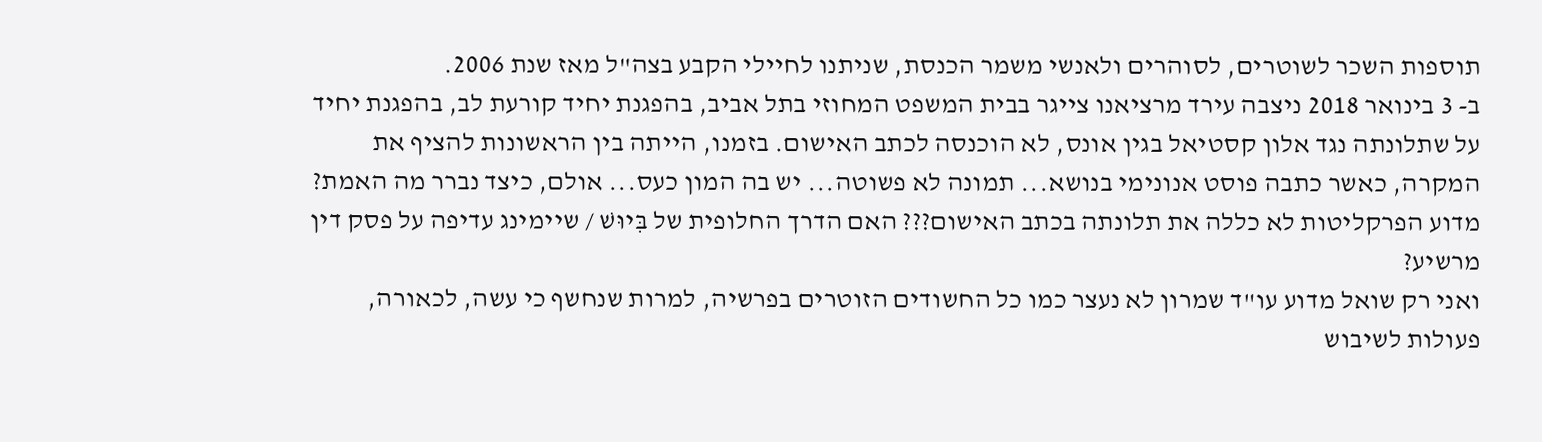תוספות השכר לשוטרים, לסוהרים ולאנשי משמר הכנסת, שניתנו לחיילי הקבע בצה"ל מאז שנת 2006.
ב- 3 בינואר 2018 ניצבה עירד מרציאנו צייגר בבית המשפט המחוזי בתל אביב, בהפגנת יחיד קורעת לב, בהפגנת יחיד על שתלונתה נגד אלון קסטיאל בגין אונס, לא הוכנסה לכתב האישום. בזמנו, הייתה בין הראשונות להציף את המקרה, כאשר כתבה פוסט אנונימי בנושא... תמונה לא פשוטה... יש בה המון כעס... אולם, כיצד נברר מה האמת? מדוע הפרקליטות לא כללה את תלונתה בכתב האישום??? האם הדרך החלופית של בִּיוּשׁ / שיימינג עדיפה על פסק דין מרשיע?
ואני רק שואל מדוע עו"ד שמרון לא נעצר כמו כל החשודים הזוטרים בפרשיה, למרות שנחשף כי עשה, לכאורה, פעולות לשיבוש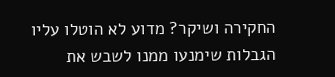החקירה ושיקר? מדוע לא הוטלו עליו הגבלות שימנעו ממנו לשבש את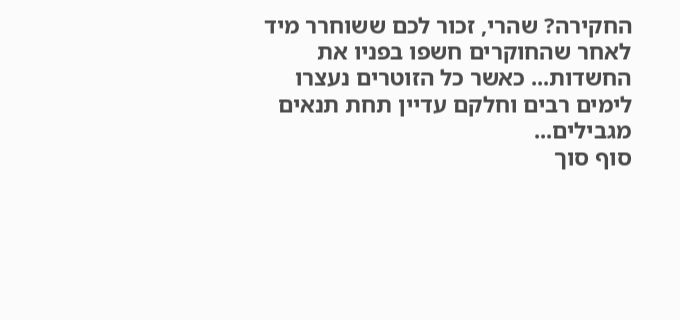החקירה? שהרי, זכור לכם ששוחרר מיד לאחר שהחוקרים חשפו בפניו את החשדות... כאשר כל הזוטרים נעצרו לימים רבים וחלקם עדיין תחת תנאים מגבילים...
סוף סוך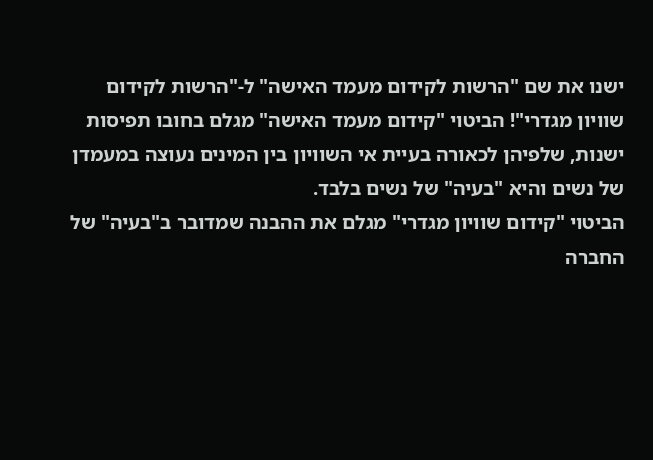ישנו את שם "הרשות לקידום מעמד האישה" ל-"הרשות לקידום שוויון מגדרי"! הביטוי "קידום מעמד האישה" מגלם בחובו תפיסות ישנות, שלפיהן לכאורה בעיית אי השוויון בין המינים נעוצה במעמדן של נשים והיא "בעיה" של נשים בלבד.
הביטוי "קידום שוויון מגדרי" מגלם את ההבנה שמדובר ב"בעיה" של החברה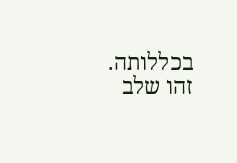בכללותה. זהו שלב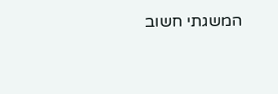המשגתי חשוב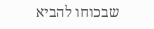שבכוחו להביא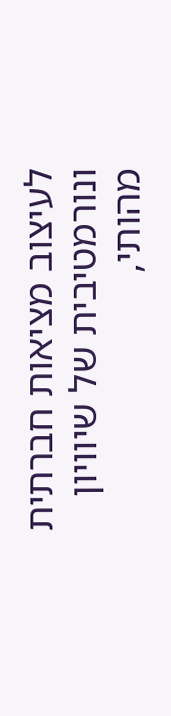לעיצוב מציאות חברתית ונורמטיבית של שיוויון מהותי,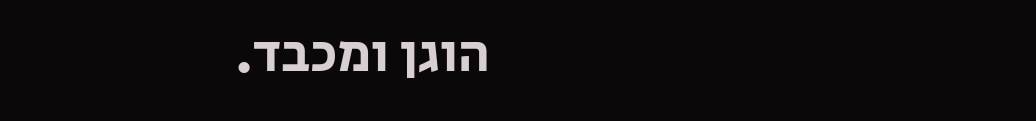הוגן ומכבד.